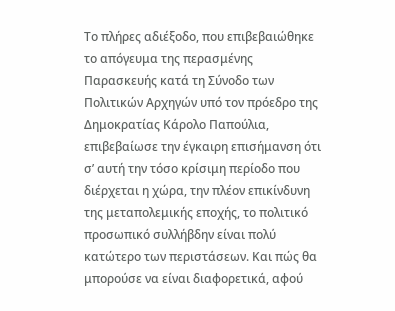Το πλήρες αδιέξοδο, που επιβεβαιώθηκε το απόγευμα της περασμένης Παρασκευής κατά τη Σύνοδο των Πολιτικών Αρχηγών υπό τον πρόεδρο της Δημοκρατίας Κάρολο Παπούλια, επιβεβαίωσε την έγκαιρη επισήμανση ότι σ’ αυτή την τόσο κρίσιμη περίοδο που διέρχεται η χώρα, την πλέον επικίνδυνη της μεταπολεμικής εποχής, το πολιτικό προσωπικό συλλήβδην είναι πολύ κατώτερο των περιστάσεων. Και πώς θα μπορούσε να είναι διαφορετικά, αφού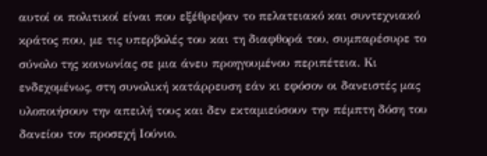αυτοί οι πολιτικοί είναι που εξέθρεψαν το πελατειακό και συντεχνιακό κράτος που, με τις υπερβολές του και τη διαφθορά του, συμπαρέσυρε το σύνολο της κοινωνίας σε μια άνευ προηγουμένου περιπέτεια. Κι ενδεχομένως, στη συνολική κατάρρευση εάν κι εφόσον οι δανειστές μας υλοποιήσουν την απειλή τους και δεν εκταμιεύσουν την πέμπτη δόση του δανείου τον προσεχή Ιούνιο.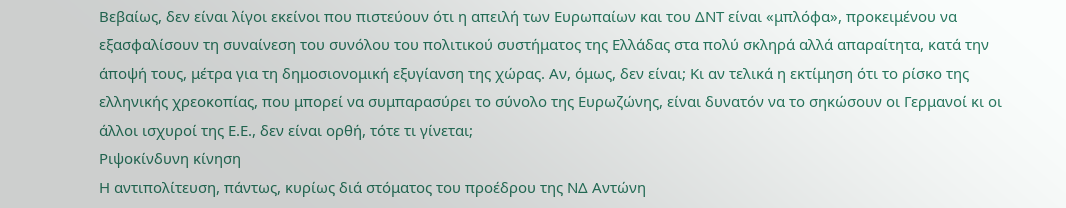Βεβαίως, δεν είναι λίγοι εκείνοι που πιστεύουν ότι η απειλή των Ευρωπαίων και του ΔΝΤ είναι «μπλόφα», προκειμένου να εξασφαλίσουν τη συναίνεση του συνόλου του πολιτικού συστήματος της Ελλάδας στα πολύ σκληρά αλλά απαραίτητα, κατά την άποψή τους, μέτρα για τη δημοσιονομική εξυγίανση της χώρας. Αν, όμως, δεν είναι; Κι αν τελικά η εκτίμηση ότι το ρίσκο της ελληνικής χρεοκοπίας, που μπορεί να συμπαρασύρει το σύνολο της Ευρωζώνης, είναι δυνατόν να το σηκώσουν οι Γερμανοί κι οι άλλοι ισχυροί της Ε.Ε., δεν είναι ορθή, τότε τι γίνεται;
Ριψοκίνδυνη κίνηση
Η αντιπολίτευση, πάντως, κυρίως διά στόματος του προέδρου της ΝΔ Αντώνη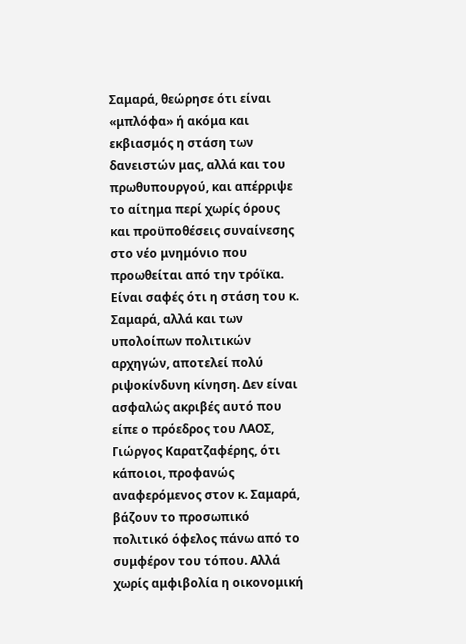Σαμαρά, θεώρησε ότι είναι «μπλόφα» ή ακόμα και εκβιασμός η στάση των δανειστών μας, αλλά και του πρωθυπουργού, και απέρριψε το αίτημα περί χωρίς όρους και προϋποθέσεις συναίνεσης στο νέο μνημόνιο που προωθείται από την τρόϊκα. Είναι σαφές ότι η στάση του κ. Σαμαρά, αλλά και των υπολοίπων πολιτικών αρχηγών, αποτελεί πολύ ριψοκίνδυνη κίνηση. Δεν είναι ασφαλώς ακριβές αυτό που είπε ο πρόεδρος του ΛΑΟΣ, Γιώργος Καρατζαφέρης, ότι κάποιοι, προφανώς αναφερόμενος στον κ. Σαμαρά, βάζουν το προσωπικό πολιτικό όφελος πάνω από το συμφέρον του τόπου. Αλλά χωρίς αμφιβολία η οικονομική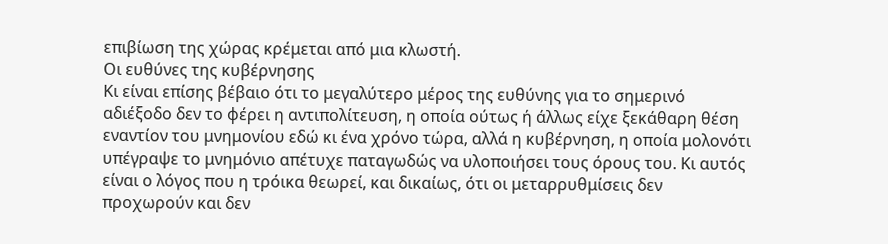επιβίωση της χώρας κρέμεται από μια κλωστή.
Οι ευθύνες της κυβέρνησης
Κι είναι επίσης βέβαιο ότι το μεγαλύτερο μέρος της ευθύνης για το σημερινό αδιέξοδο δεν το φέρει η αντιπολίτευση, η οποία ούτως ή άλλως είχε ξεκάθαρη θέση εναντίον του μνημονίου εδώ κι ένα χρόνο τώρα, αλλά η κυβέρνηση, η οποία μολονότι υπέγραψε το μνημόνιο απέτυχε παταγωδώς να υλοποιήσει τους όρους του. Κι αυτός είναι ο λόγος που η τρόικα θεωρεί, και δικαίως, ότι οι μεταρρυθμίσεις δεν προχωρούν και δεν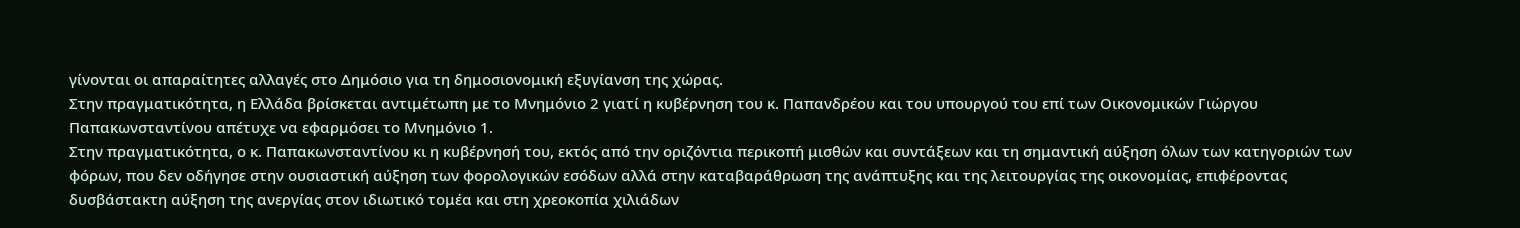γίνονται οι απαραίτητες αλλαγές στο Δημόσιο για τη δημοσιονομική εξυγίανση της χώρας.
Στην πραγματικότητα, η Ελλάδα βρίσκεται αντιμέτωπη με το Μνημόνιο 2 γιατί η κυβέρνηση του κ. Παπανδρέου και του υπουργού του επί των Οικονομικών Γιώργου Παπακωνσταντίνου απέτυχε να εφαρμόσει το Μνημόνιο 1.
Στην πραγματικότητα, ο κ. Παπακωνσταντίνου κι η κυβέρνησή του, εκτός από την οριζόντια περικοπή μισθών και συντάξεων και τη σημαντική αύξηση όλων των κατηγοριών των φόρων, που δεν οδήγησε στην ουσιαστική αύξηση των φορολογικών εσόδων αλλά στην καταβαράθρωση της ανάπτυξης και της λειτουργίας της οικονομίας, επιφέροντας δυσβάστακτη αύξηση της ανεργίας στον ιδιωτικό τομέα και στη χρεοκοπία χιλιάδων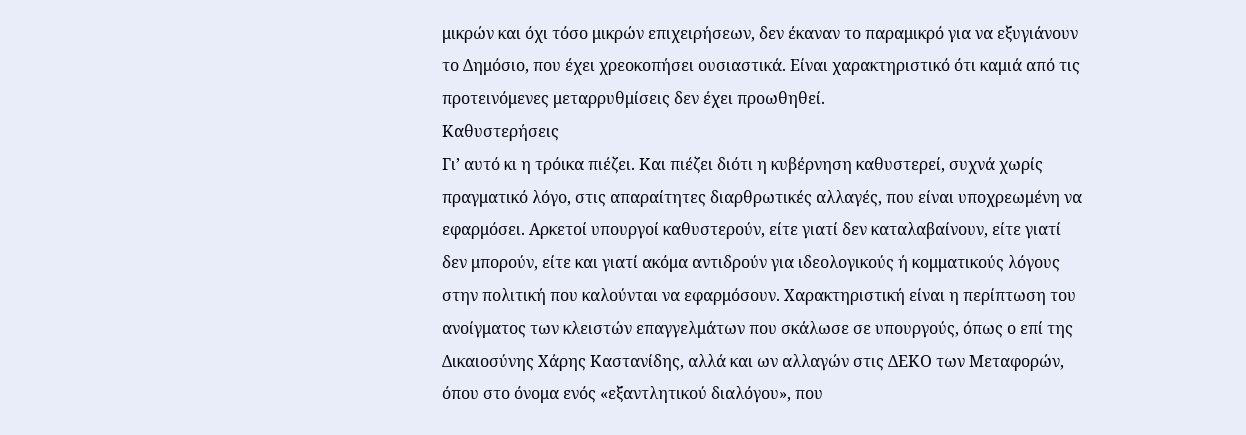μικρών και όχι τόσο μικρών επιχειρήσεων, δεν έκαναν το παραμικρό για να εξυγιάνουν το Δημόσιο, που έχει χρεοκοπήσει ουσιαστικά. Είναι χαρακτηριστικό ότι καμιά από τις προτεινόμενες μεταρρυθμίσεις δεν έχει προωθηθεί.
Καθυστερήσεις
Γι’ αυτό κι η τρόικα πιέζει. Και πιέζει διότι η κυβέρνηση καθυστερεί, συχνά χωρίς πραγματικό λόγο, στις απαραίτητες διαρθρωτικές αλλαγές, που είναι υποχρεωμένη να εφαρμόσει. Αρκετοί υπουργοί καθυστερούν, είτε γιατί δεν καταλαβαίνουν, είτε γιατί δεν μπορούν, είτε και γιατί ακόμα αντιδρούν για ιδεολογικούς ή κομματικούς λόγους στην πολιτική που καλούνται να εφαρμόσουν. Χαρακτηριστική είναι η περίπτωση του ανοίγματος των κλειστών επαγγελμάτων που σκάλωσε σε υπουργούς, όπως ο επί της Δικαιοσύνης Χάρης Καστανίδης, αλλά και ων αλλαγών στις ΔΕΚΟ των Μεταφορών, όπου στο όνομα ενός «εξαντλητικού διαλόγου», που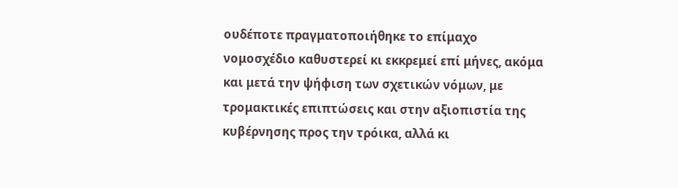ουδέποτε πραγματοποιήθηκε το επίμαχο νομοσχέδιο καθυστερεί κι εκκρεμεί επί μήνες, ακόμα και μετά την ψήφιση των σχετικών νόμων, με τρομακτικές επιπτώσεις και στην αξιοπιστία της κυβέρνησης προς την τρόικα, αλλά κι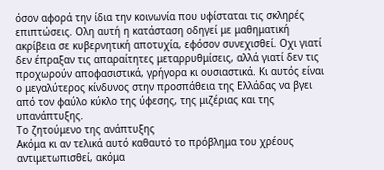όσον αφορά την ίδια την κοινωνία που υφίσταται τις σκληρές επιπτώσεις. Ολη αυτή η κατάσταση οδηγεί με μαθηματική ακρίβεια σε κυβερνητική αποτυχία, εφόσον συνεχισθεί. Οχι γιατί δεν έπραξαν τις απαραίτητες μεταρρυθμίσεις, αλλά γιατί δεν τις προχωρούν αποφασιστικά, γρήγορα κι ουσιαστικά. Κι αυτός είναι ο μεγαλύτερος κίνδυνος στην προσπάθεια της Ελλάδας να βγει από τον φαύλο κύκλο της ύφεσης, της μιζέριας και της υπανάπτυξης.
Το ζητούμενο της ανάπτυξης
Ακόμα κι αν τελικά αυτό καθαυτό το πρόβλημα του χρέους αντιμετωπισθεί, ακόμα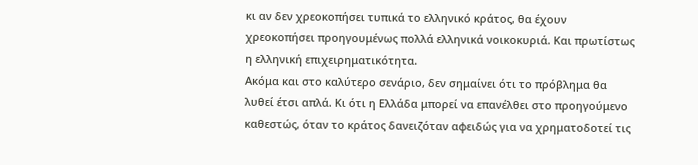κι αν δεν χρεοκοπήσει τυπικά το ελληνικό κράτος, θα έχουν χρεοκοπήσει προηγουμένως πολλά ελληνικά νοικοκυριά. Και πρωτίστως η ελληνική επιχειρηματικότητα.
Ακόμα και στο καλύτερο σενάριο, δεν σημαίνει ότι το πρόβλημα θα λυθεί έτσι απλά. Κι ότι η Ελλάδα μπορεί να επανέλθει στο προηγούμενο καθεστώς, όταν το κράτος δανειζόταν αφειδώς για να χρηματοδοτεί τις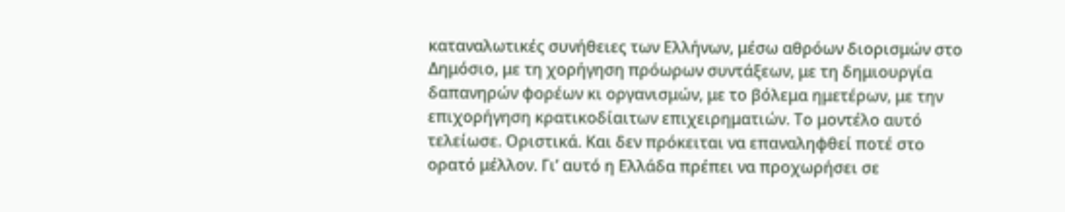καταναλωτικές συνήθειες των Ελλήνων, μέσω αθρόων διορισμών στο Δημόσιο, με τη χορήγηση πρόωρων συντάξεων, με τη δημιουργία δαπανηρών φορέων κι οργανισμών, με το βόλεμα ημετέρων, με την επιχορήγηση κρατικοδίαιτων επιχειρηματιών. Το μοντέλο αυτό τελείωσε. Οριστικά. Και δεν πρόκειται να επαναληφθεί ποτέ στο ορατό μέλλον. Γι’ αυτό η Ελλάδα πρέπει να προχωρήσει σε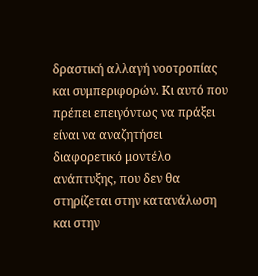δραστική αλλαγή νοοτροπίας και συμπεριφορών. Κι αυτό που πρέπει επειγόντως να πράξει είναι να αναζητήσει διαφορετικό μοντέλο ανάπτυξης, που δεν θα στηρίζεται στην κατανάλωση και στην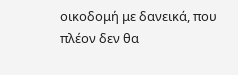οικοδομή με δανεικά, που πλέον δεν θα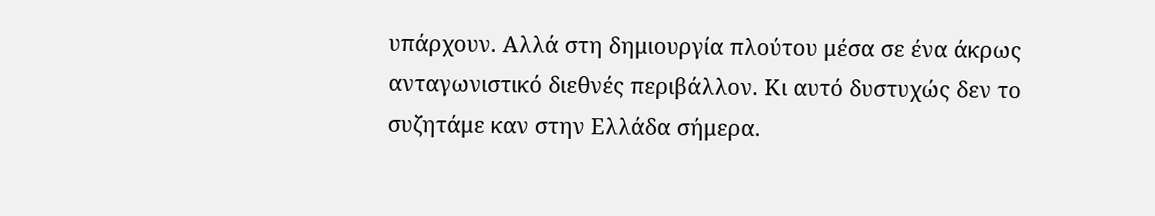υπάρχουν. Αλλά στη δημιουργία πλούτου μέσα σε ένα άκρως ανταγωνιστικό διεθνές περιβάλλον. Κι αυτό δυστυχώς δεν το συζητάμε καν στην Ελλάδα σήμερα.